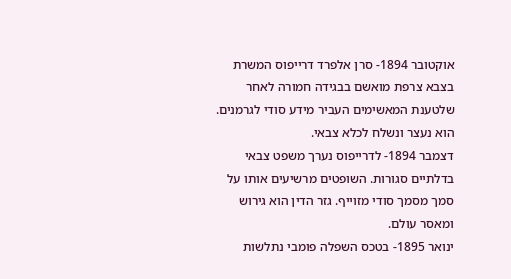אוקטובר 1894- סרן אלפרד דרייפוס המשרת בצבא צרפת מואשם בבגידה חמורה לאחר שלטענת המאשימים העביר מידע סודי לגרמנים. הוא נעצר ונשלח לכלא צבאי.
דצמבר 1894- לדרייפוס נערך משפט צבאי בדלתיים סגורות. השופטים מרשיעים אותו על סמך מסמך סודי מזוייף. גזר הדין הוא גירוש ומאסר עולם.
ינואר 1895- בטכס השפלה פומבי נתלשות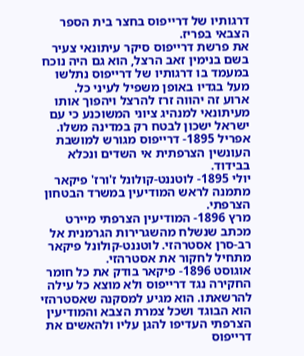דרגותיו של דרייפוס בחצר בית הספר הצבאי בפריז.
את פרשת דרייפוס סיקר עיתונאי צעיר בשם בנימין זאב הרצל, הוא גם היה נוכח במעמד בו דרגותיו של דרייפוס נתלשו מעל בגדיו באופן משפיל לעיני כל.
ארוע זה יהווה זרז להרצל ויהפוך אותו מעיתונאי למנהיג ציוני המשוכנע כי עם ישראל ישכון לבטח רק במדינה משלו.
אפריל 1895- דרייפוס מגורש למושבת העונשין הצרפתית אי השדים ונכלא בבידוד.
יולי 1895- לוטננט-קולונל ז'ורז' פיקאר מתמנה לראש המודיעין במשרד הבטחון הצרפתי.
מרץ 1896- המודיעין הצרפתי מיירט מכתב שנשלח מהשגרירות הגרמנית אל רב-סרן אסטרהזי. לוטננט-קולונל פיקאר מתחיל לחקור את אסטרהזי.
אוגוסט 1896- פיקאר בודק את כל חומר החקירה נגד דרייפוס ולא מוצא כל עילה להרשאתו. הוא מגיע למסקנה שאסטרהזי הוא הבוגד ושכל צמרת הצבא והמודיעין הצרפתי העדיפו להגן עליו ולהאשים את דרייפוס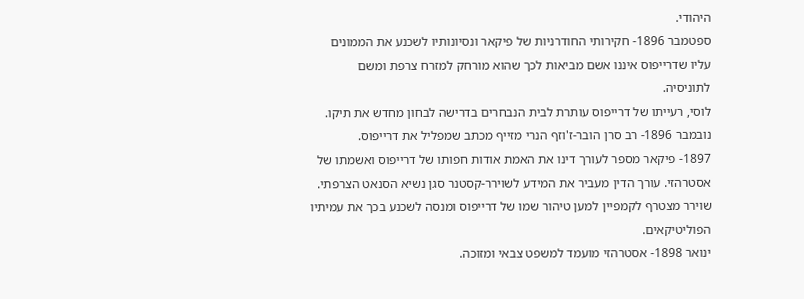היהודי.
ספטמבר 1896- חקירותי החודרניות של פיקאר ונסיונותיו לשכנע את הממונים עליו שדרייפוס איננו אשם מביאות לכך שהוא מורחק למזרח צרפת ומשם לתוניסיה.
לוסי, רעייתו של דרייפוס עותרת לבית הנבחרים בדרישה לבחון מחדש את תיקו.
נובמבר 1896- רב סרן הובר-ז'וזף הנרי מזייף מכתב שמפליל את דרייפוס.
1897- פיקאר מספר לעורך דינו את האמת אודות חפותו של דרייפוס ואשמתו של אסטרהזי. עורך הדין מעביר את המידע לשוירר-קסטנר סגן נשיא הסנאט הצרפתי.
שוירר מצטרף לקמפיין למען טיהור שמו של דרייפוס ומנסה לשכנע בכך את עמיתיו הפוליטיקאים.
ינואר 1898- אסטרהזי מועמד למשפט צבאי ומזוכה.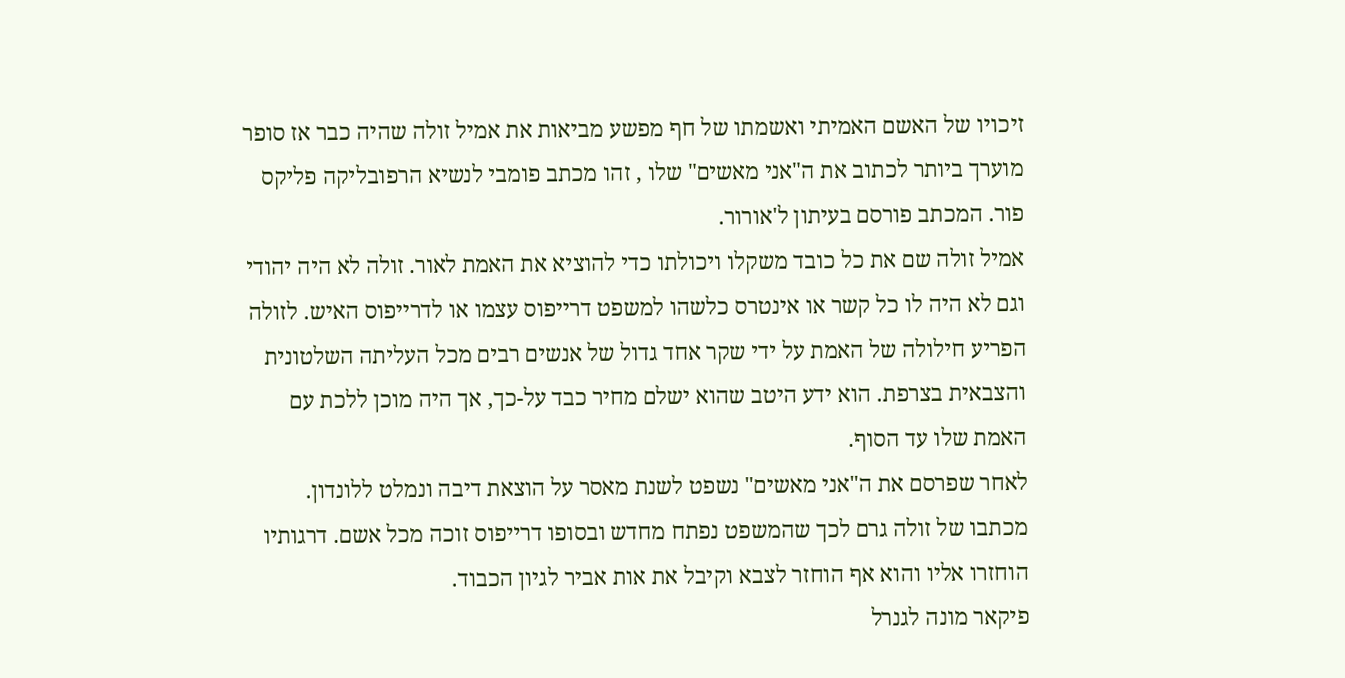זיכויו של האשם האמיתי ואשמתו של חף מפשע מביאות את אמיל זולה שהיה כבר אז סופר מוערך ביותר לכתוב את ה"אני מאשים" שלו , זהו מכתב פומבי לנשיא הרפובליקה פליקס פור. המכתב פורסם בעיתון ל'אורור.
אמיל זולה שם את כל כובד משקלו ויכולתו כדי להוציא את האמת לאור. זולה לא היה יהודי וגם לא היה לו כל קשר או אינטרס כלשהו למשפט דרייפוס עצמו או לדרייפוס האיש. לזולה הפריע חילולה של האמת על ידי שקר אחד גדול של אנשים רבים מכל העליתה השלטונית והצבאית בצרפת. הוא ידע היטב שהוא ישלם מחיר כבד על-כך, אך היה מוכן ללכת עם האמת שלו עד הסוף.
לאחר שפרסם את ה"אני מאשים" נשפט לשנת מאסר על הוצאת דיבה ונמלט ללונדון.
מכתבו של זולה גרם לכך שהמשפט נפתח מחדש ובסופו דרייפוס זוכה מכל אשם. דרגותיו הוחזרו אליו והוא אף הוחזר לצבא וקיבל את אות אביר לגיון הכבוד.
פיקאר מונה לגנרל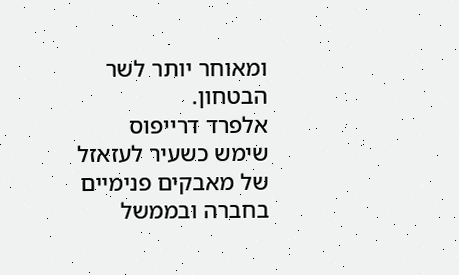ומאוחר יותר לשר הבטחון.
אלפרד דרייפוס שימש כשעיר לעזאזל של מאבקים פנימיים בחברה ובממשל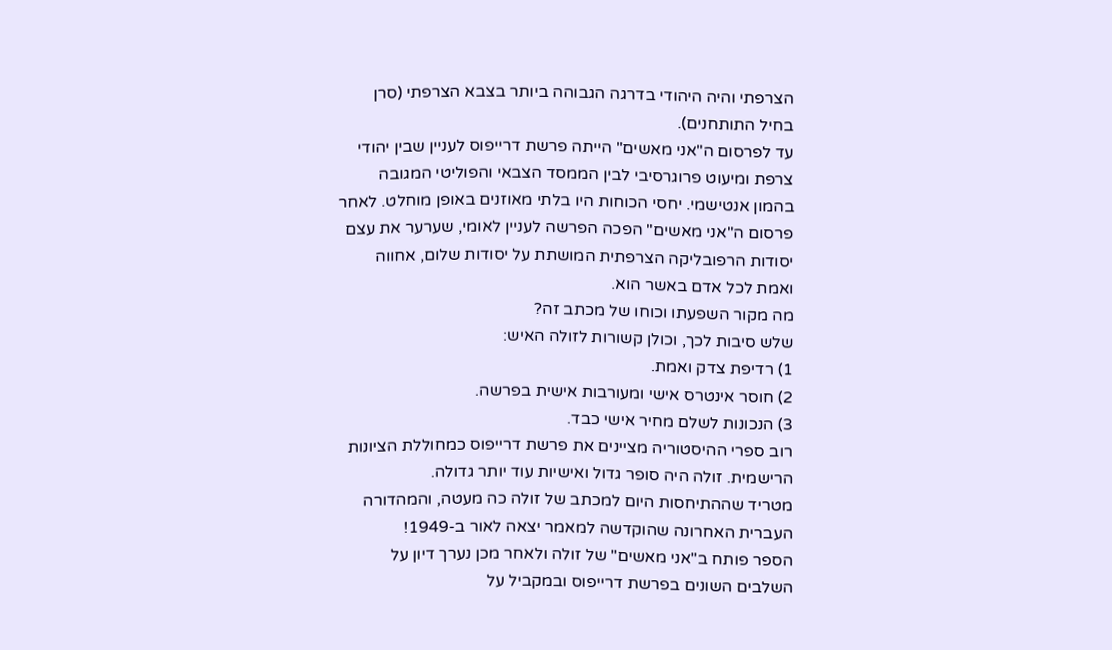הצרפתי והיה היהודי בדרגה הגבוהה ביותר בצבא הצרפתי (סרן בחיל התותחנים).
עד לפרסום ה"אני מאשים" הייתה פרשת דרייפוס לעניין שבין יהודי צרפת ומיעוט פרוגרסיבי לבין הממסד הצבאי והפוליטי המגובה בהמון אנטישמי. יחסי הכוחות היו בלתי מאוזנים באופן מוחלט. לאחר פרסום ה"אני מאשים" הפכה הפרשה לעניין לאומי, שערער את עצם יסודות הרפובליקה הצרפתית המושתת על יסודות שלום, אחווה ואמת לכל אדם באשר הוא.
מה מקור השפעתו וכוחו של מכתב זה?
שלש סיבות לכך, וכולן קשורות לזולה האיש:
1) רדיפת צדק ואמת.
2) חוסר אינטרס אישי ומעורבות אישית בפרשה.
3) הנכונות לשלם מחיר אישי כבד.
רוב ספרי ההיסטוריה מציינים את פרשת דרייפוס כמחוללת הציונות הרישמית. זולה היה סופר גדול ואישיות עוד יותר גדולה.
מטריד שההתיחסות היום למכתב של זולה כה מעטה, והמהדורה העברית האחרונה שהוקדשה למאמר יצאה לאור ב-1949!
הספר פותח ב"אני מאשים" של זולה ולאחר מכן נערך דיון על השלבים השונים בפרשת דרייפוס ובמקביל על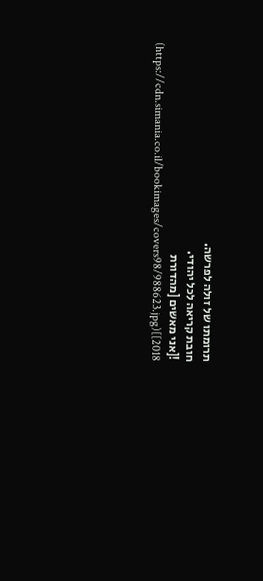תרומתו של זולה לפרשה.
חובת קריאה לכל יהודי.
![אני מאשים [מהדורת 2018]](https://cdn.simania.co.il/bookimages/covers98/988623.jpg)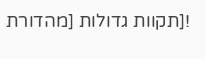![תקוות גדולות [מהדורת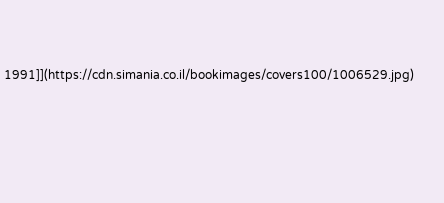1991]](https://cdn.simania.co.il/bookimages/covers100/1006529.jpg)